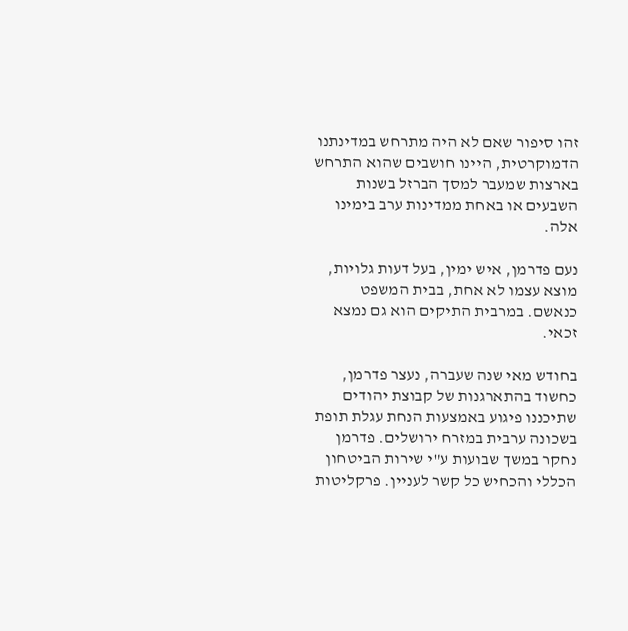זהו סיפור שאם לא היה מתרחש במדינתנו הדמוקרטית, היינו חושבים שהוא התרחש בארצות שמעבר למסך הברזל בשנות השבעים או באחת ממדינות ערב בימינו אלה.

נעם פדרמן, איש ימין, בעל דעות גלויות, מוצא עצמו לא אחת, בבית המשפט כנאשם. במרבית התיקים הוא גם נמצא זכאי.

בחודש מאי שנה שעברה, נעצר פדרמן, כחשוד בהתארגנות של קבוצת יהודים שתיכננו פיגוע באמצעות הנחת עגלת תופת בשכונה ערבית במזרח ירושלים. פדרמן נחקר במשך שבועות ע"י שירות הביטחון הכללי והכחיש כל קשר לעניין. פרקליטות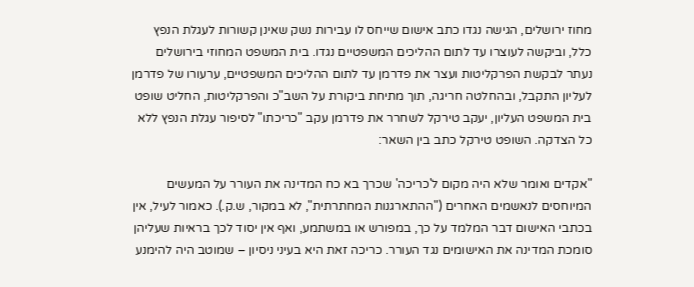מחוז ירושלים, הגישה נגדו כתב אישום שייחס לו עבירות נשק שאינן קשורות לעגלת הנפץ כלל, וביקשה לעוצרו עד לתום ההליכים המשפטיים נגדו. בית המשפט המחוזי בירושלים נעתר לבקשת הפרקליטות ועצר את פדרמן עד לתום ההליכים המשפטיים, ערעורו של פדרמן לעליון התקבל, ובהחלטה חריגה, תוך מתיחת ביקורת על השב"כ והפרקליטות, החליט שופט בית המשפט העליון, יעקב טירקל לשחרר את פדרמן עקב "כריכתו" לסיפור עגלת הנפץ ללא כל הצדקה. השופט טירקל כתב בין השאר:

"אקדים ואומר שלא היה מקום ל'כריכה' שכרך בא כח המדינה את העורר על המעשים המיוחסים לנאשמים האחרים ("ההתארגנות המחתרתית", לא במקור, ש.ק.). כאמור לעיל, אין בכתבי האישום דבר המלמד על כך, במפורש או במשתמע, ואף אין יסוד לכך בראיות שעליהן סומכת המדינה את האישומים נגד העורר. כריכה זאת היא בעיני ניסיון – שמוטב היה להימנע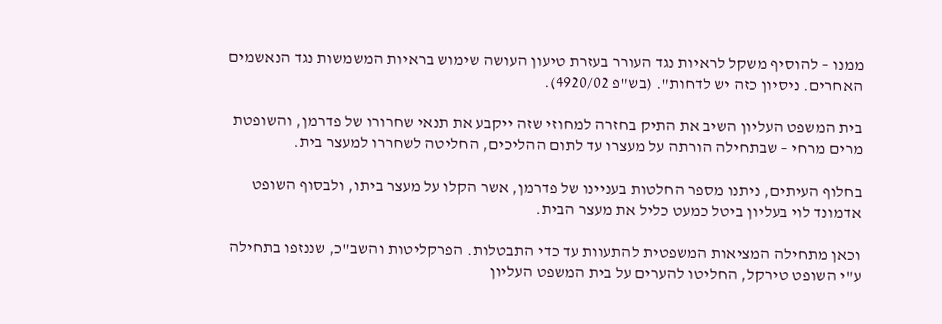ממנו – להוסיף משקל לראיות נגד העורר בעזרת טיעון העושה שימוש בראיות המשמשות נגד הנאשמים האחרים. ניסיון כזה יש לדחות". (בש"פ 4920/02).

בית המשפט העליון השיב את התיק בחזרה למחוזי שזה ייקבע את תנאי שחרורו של פדרמן, והשופטת מרים מרחי – שבתחילה הורתה על מעצרו עד לתום ההליכים, החליטה לשחררו למעצר בית.

בחלוף העיתים, ניתנו מספר החלטות בעניינו של פדרמן, אשר הקלו על מעצר ביתו, ולבסוף השופט אדמונד לוי בעליון ביטל כמעט כליל את מעצר הבית.

וכאן מתחילה המציאות המשפטית להתעוות עד כדי התבטלות. הפרקליטות והשב"כ, שננזפו בתחילה ע"י השופט טירקל, החליטו להערים על בית המשפט העליון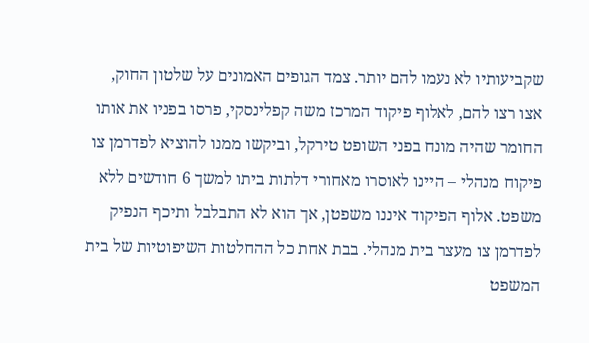שקביעותיו לא נעמו להם יותר. צמד הגופים האמונים על שלטון החוק, אצו רצו להם, לאלוף פיקוד המרכז משה קפלינסקי, פרסו בפניו את אותו החומר שהיה מונח בפני השופט טירקל, וביקשו ממנו להוציא לפדרמן צו פיקוח מנהלי – היינו לאוסרו מאחורי דלתות ביתו למשך 6 חודשים ללא משפט. אלוף הפיקוד איננו משפטן, אך הוא לא התבלבל ותיכף הנפיק לפדרמן צו מעצר בית מנהלי. בבת אחת כל ההחלטות השיפוטיות של בית המשפט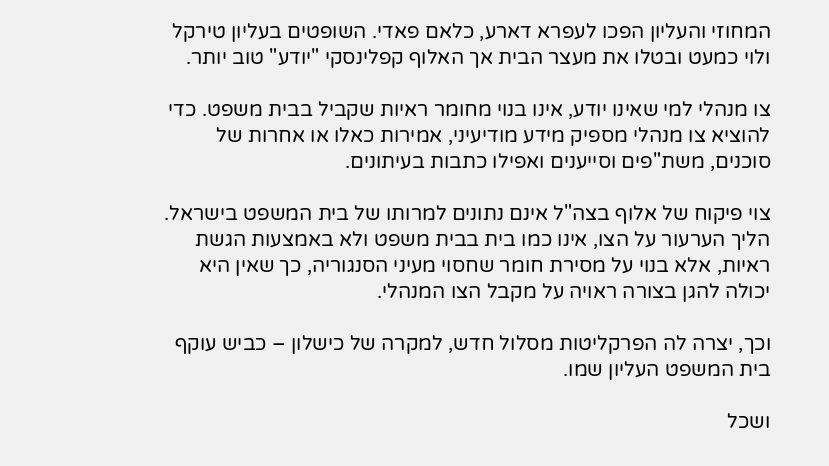המחוזי והעליון הפכו לעפרא דארע, כלאם פאדי. השופטים בעליון טירקל ולוי כמעט ובטלו את מעצר הבית אך האלוף קפלינסקי "יודע" טוב יותר.

צו מנהלי למי שאינו יודע, אינו בנוי מחומר ראיות שקביל בבית משפט. כדי להוציא צו מנהלי מספיק מידע מודיעיני, אמירות כאלו או אחרות של סוכנים, משת"פים וסייענים ואפילו כתבות בעיתונים.

צוי פיקוח של אלוף בצה"ל אינם נתונים למרותו של בית המשפט בישראל. הליך הערעור על הצו, אינו כמו בית בבית משפט ולא באמצעות הגשת ראיות, אלא בנוי על מסירת חומר שחסוי מעיני הסנגוריה, כך שאין היא יכולה להגן בצורה ראויה על מקבל הצו המנהלי.

וכך, יצרה לה הפרקליטות מסלול חדש, למקרה של כישלון – כביש עוקף בית המשפט העליון שמו.

ושכל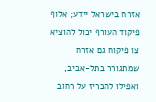אזרח בישראל יידע; אלוף פיקוד העורף יכול להוציא צו פיקוח גם אזרח שמתגורר בתל-אביב, ואפילו להכריז על רחוב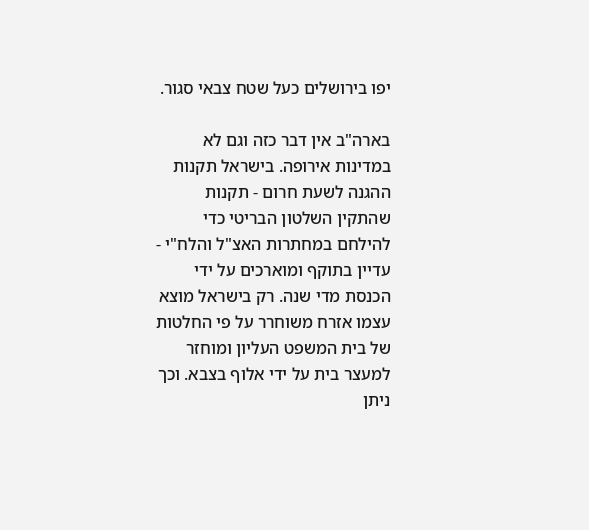יפו בירושלים כעל שטח צבאי סגור.

בארה"ב אין דבר כזה וגם לא במדינות אירופה. בישראל תקנות ההגנה לשעת חרום - תקנות שהתקין השלטון הבריטי כדי להילחם במחתרות האצ"ל והלח"י - עדיין בתוקף ומוארכים על ידי הכנסת מדי שנה. רק בישראל מוצא עצמו אזרח משוחרר על פי החלטות של בית המשפט העליון ומוחזר למעצר בית על ידי אלוף בצבא. וכך ניתן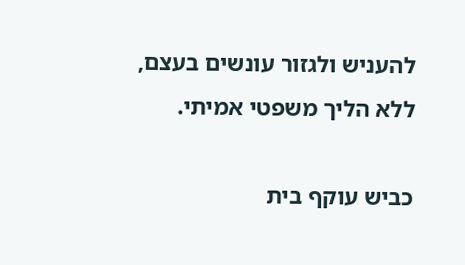להעניש ולגזור עונשים בעצם, ללא הליך משפטי אמיתי.

כביש עוקף בית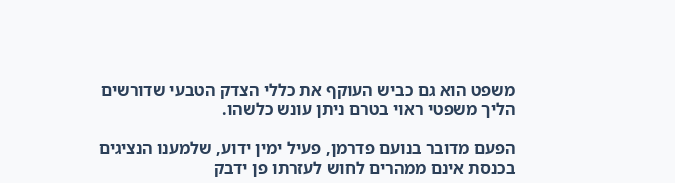משפט הוא גם כביש העוקף את כללי הצדק הטבעי שדורשים הליך משפטי ראוי בטרם ניתן עונש כלשהו.

הפעם מדובר בנועם פדרמן, פעיל ימין ידוע, שלמענו הנציגים בכנסת אינם ממהרים לחוש לעזרתו פן ידבק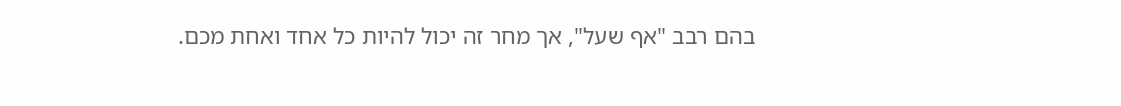בהם רבב "אף שעל", אך מחר זה יכול להיות כל אחד ואחת מכם.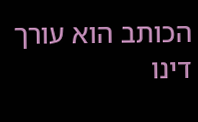הכותב הוא עורך דינו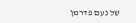של נעם פדרמן